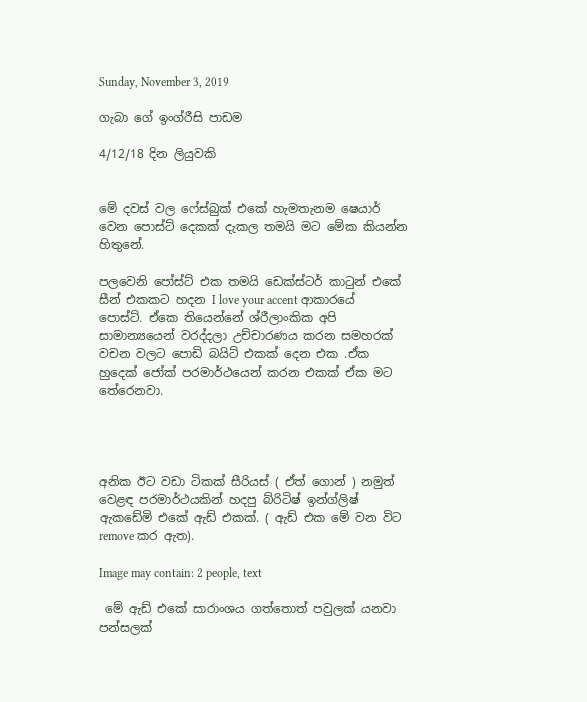Sunday, November 3, 2019

ගැබා ගේ ඉංග්රීසි පාඩම

4/12/18 දින ලියුවකි


මේ දවස් වල ෆේස්බුක් එකේ හැමතැනම ෂෙයාර් වෙන පොස්ට් දෙකක් දැකල තමයි මට මේක කියන්න හිතුනේ.

පලවෙනි පෝස්ට් එක තමයි ඩෙක්ස්ටර් කාටුන් එකේ සීන් එකකට හදන I love your accent ආකාරයේ පොස්ට්. ඒකෙ තියෙන්නේ ශ්රීලාංකික අපි සාමාන්‍යයෙන් වරද්දලා උච්චාරණය කරන සමහරක් වචන වලට පොඩි බයිට් එකක් දෙන එක .ඒක හුදෙක් ජෝක් පරමාර්ථයෙන් කරන එකක් ඒක මට තේරෙනවා.




අනික ඊට වඩා ටිකක් සීරියස් ( ඒත් ගොන් ) නමුත් වෙළඳ පරමාර්ථයකින් හදපු බ්රිටිෂ් ඉන්ග්ලිෂ් ඇකඩේමි එකේ ඇඩ් එකක්. ( ඇඩ් එක මේ වන විට remove කර ඇත).

Image may contain: 2 people, text

 මේ ඇඩ් එකේ සාරාංශය ගත්තොත් පවුලක් යනවා පන්සලක්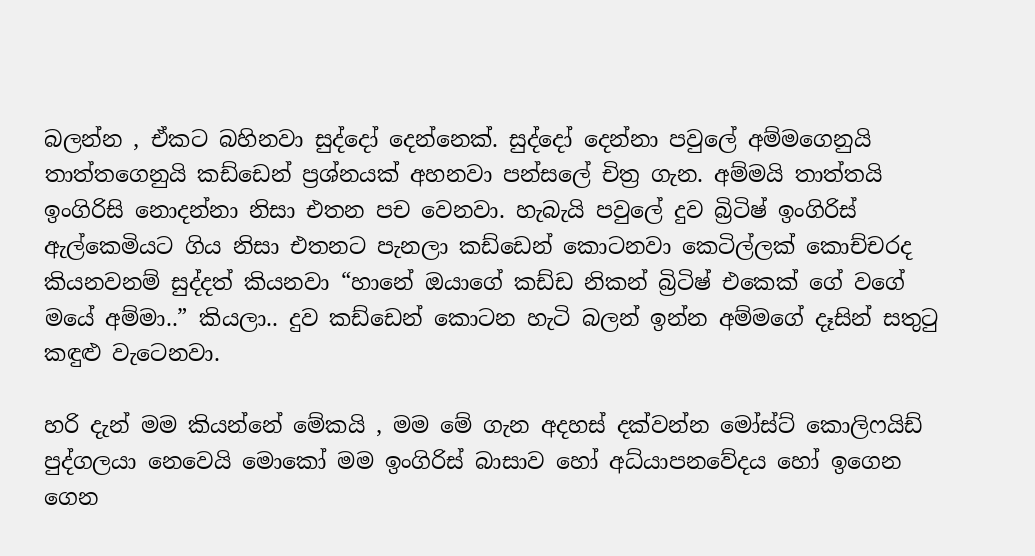බලන්න , ඒකට බහිනවා සුද්දෝ දෙන්නෙක්. සුද්දෝ දෙන්නා පවුලේ අම්මගෙනුයි තාත්තගෙනුයි කඩ්ඩෙන් ප්‍රශ්නයක් අහනවා පන්සලේ චිත්‍ර ගැන. අම්මයි තාත්තයි ඉංගිරිසි නොදන්නා නිසා එතන පච වෙනවා. හැබැයි පවුලේ දුව බ්‍රිටිෂ් ඉංගිරිස් ඇල්කෙමියට ගිය නිසා එතනට පැනලා කඩ්ඩෙන් කොටනවා කෙටිල්ලක් කොච්චරද කියනවනම් සුද්දත් කියනවා “හානේ ඔයාගේ කඩ්ඩ නිකන් බ්‍රිටිෂ් එකෙක් ගේ වගේ මයේ අම්මා..” කියලා.. දුව කඩ්ඩෙන් කොටන හැටි බලන් ඉන්න අම්මගේ දෑසින් සතුටු කඳුළු වැටෙනවා.

හරි දැන් මම කියන්නේ මේකයි , මම මේ ගැන අදහස් දක්වන්න මෝස්ට් කොලිෆයිඩ් පුද්ගලයා නෙවෙයි මොකෝ මම ඉංගිරිස් බාසාව හෝ අධ්යාපනවේදය හෝ ඉගෙන ගෙන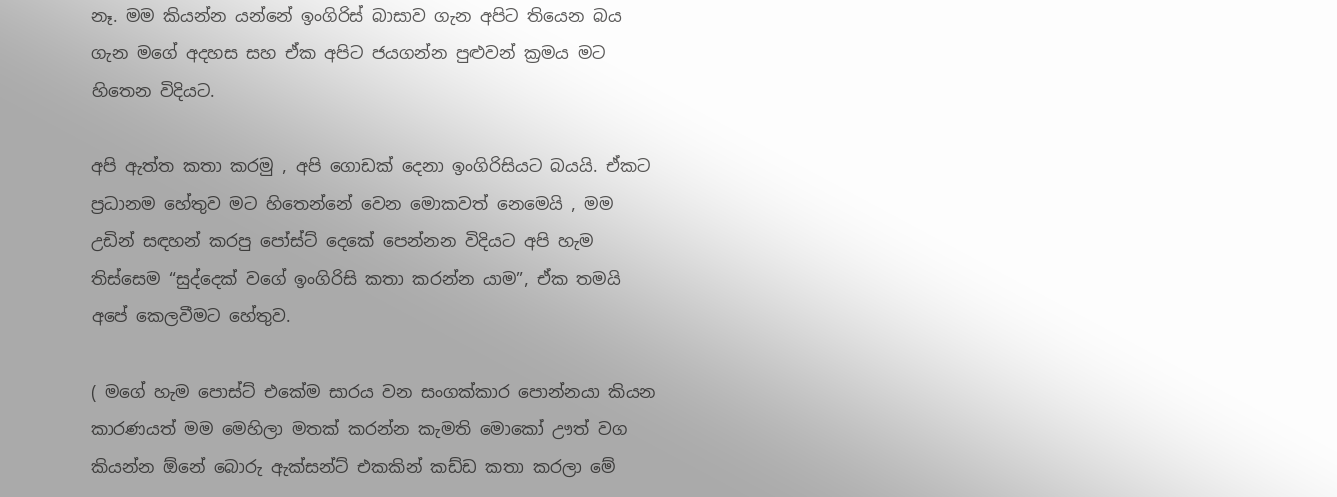නෑ. මම කියන්න යන්නේ ඉංගිරිස් බාසාව ගැන අපිට තියෙන බය ගැන මගේ අදහස සහ ඒක අපිට ජයගන්න පුළුවන් ක්‍රමය මට හිතෙන විදියට.

අපි ඇත්ත කතා කරමු , අපි ගොඩක් දෙනා ඉංගිරිසියට බයයි. ඒකට ප්‍රධානම හේතුව මට හිතෙන්නේ වෙන මොකවත් නෙමෙයි , මම උඩින් සඳහන් කරපු පෝස්ට් දෙකේ පෙන්නන විදියට අපි හැම තිස්සෙම “සුද්දෙක් වගේ ඉංගිරිසි කතා කරන්න යාම”, ඒක තමයි අපේ කෙලවීමට හේතුව.

( මගේ හැම පොස්ට් එකේම සාරය වන සංගක්කාර පොන්නයා කියන කාරණයත් මම මෙහිලා මතක් කරන්න කැමති මොකෝ ඌත් වග කියන්න ඕනේ බොරු ඇක්සන්ට් එකකින් කඩ්ඩ කතා කරලා මේ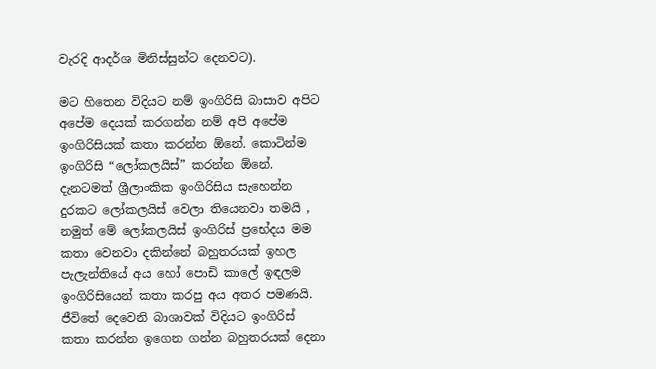වැරදි ආදර්ශ මිනිස්සුන්ට දෙනවට).

මට හිතෙන විදියට නම් ඉංගිරිසි බාසාව අපිට අපේම දෙයක් කරගන්න නම් අපි අපේම ඉංගිරිසියක් කතා කරන්න ඕනේ. කොටින්ම ඉංගිරිසි “ලෝකලයිස්” කරන්න ඕනේ. දැනටමත් ශ්‍රීලාංකික ඉංගිරිසිය සැහෙන්න දුරකට ලෝකලයිස් වෙලා තියෙනවා තමයි , නමුත් මේ ලෝකලයිස් ඉංගිරිස් ප්‍රභේදය මම කතා වෙනවා දකින්නේ බහුතරයක් ඉහල පැලැන්තියේ අය හෝ පොඩි කාලේ ඉඳලම ඉංගිරිසියෙන් කතා කරපු අය අතර පමණයි. ජීවිතේ දෙවෙනි බාශාවක් විදියට ඉංගිරිස් කතා කරන්න ඉගෙන ගන්න බහුතරයක් දෙනා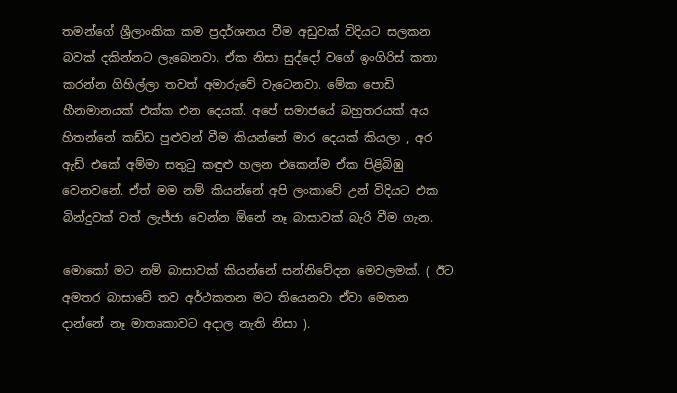තමන්ගේ ශ්‍රීලාංකික කම ප්‍රදර්ශනය වීම අඩුවක් විදියට සලකන බවක් දකින්නට ලැබෙනවා. ඒක නිසා සුද්දෝ වගේ ඉංගිරිස් කතා කරන්න ගිහිල්ලා තවත් අමාරුවේ වැටෙනවා. මේක පොඩි හීනමානයක් එක්ක එන දෙයක්. අපේ සමාජයේ බහුතරයක් අය හිතන්නේ කඩ්ඩ පුළුවන් වීම කියන්නේ මාර දෙයක් කියලා , අර ඇඩ් එකේ අම්මා සතුටු කඳුළු හලන එකෙන්ම ඒක පිළිබිඹු වෙනවනේ. ඒත් මම නම් කියන්නේ අපි ලංකාවේ උන් විදියට එක බින්දුවක් වත් ලැජ්ජා වෙන්න ඕනේ නෑ බාසාවක් බැරි වීම ගැන.

මොකෝ මට නම් බාසාවක් කියන්නේ සන්නිවේදන මෙවලමක්. ( ඊට අමතර බාසාවේ තව අර්ථකතන මට තියෙනවා ඒවා මෙතන දාන්නේ නෑ මාතෘකාවට අදාල නැති නිසා ).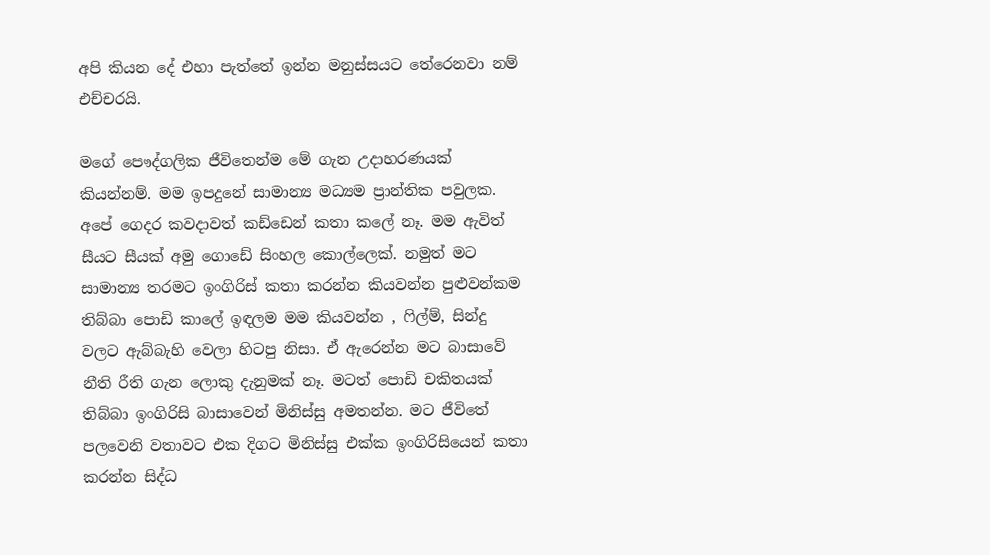අපි කියන දේ එහා පැත්තේ ඉන්න මනුස්සයට තේරෙනවා නම් එච්චරයි.

මගේ පෞද්ගලික ජීවිතෙන්ම මේ ගැන උදාහරණයක් කියන්නම්. මම ඉපදුනේ සාමාන්‍ය මධ්‍යම ප්‍රාන්තික පවුලක. අපේ ගෙදර කවදාවත් කඩ්ඩෙන් කතා කලේ නෑ. මම ඇවිත් සීයට සීයක් අමු ගොඩේ සිංහල කොල්ලෙක්. නමුත් මට සාමාන්‍ය තරමට ඉංගිරිස් කතා කරන්න කියවන්න පුළුවන්කම තිබ්බා පොඩි කාලේ ඉඳලම මම කියවන්න , ෆිල්ම්, සින්දු වලට ඇබ්බැහි වෙලා හිටපු නිසා. ඒ ඇරෙන්න මට බාසාවේ නීති රීති ගැන ලොකු දැනුමක් නෑ. මටත් පොඩි චකිතයක් තිබ්බා ඉංගිරිසි බාසාවෙන් මිනිස්සු අමතන්න. මට ජීවිතේ පලවෙනි වතාවට එක දිගට මිනිස්සු එක්ක ඉංගිරිසියෙන් කතා කරන්න සිද්ධ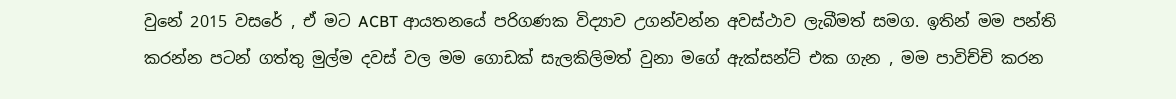වුනේ 2015 වසරේ , ඒ මට ACBT ආයතනයේ පරිගණක විද්‍යාව උගන්වන්න අවස්ථාව ලැබීමත් සමග. ඉතින් මම පන්ති කරන්න පටන් ගත්තු මුල්ම දවස් වල මම ගොඩක් සැලකිලිමත් වුනා මගේ ඇක්සන්ට් එක ගැන , මම පාවිච්චි කරන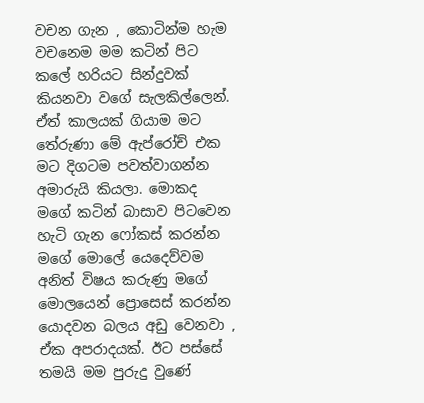වචන ගැන , කොටින්ම හැම වචනෙම මම කටින් පිට කලේ හරියට සින්දුවක් කියනවා වගේ සැලකිල්ලෙන්. ඒත් කාලයක් ගියාම මට තේරුණා මේ ඇප්රෝච් එක මට දිගටම පවත්වාගන්න අමාරුයි කියලා. මොකද මගේ කටින් බාසාව පිටවෙන හැටි ගැන ෆෝකස් කරන්න මගේ මොලේ යෙදෙව්වම අනිත් විෂය කරුණු මගේ මොලයෙන් ප්‍රොසෙස් කරන්න යොදවන බලය අඩු වෙනවා , ඒක අපරාදයක්. ඊට පස්සේ තමයි මම පුරුදු වුණේ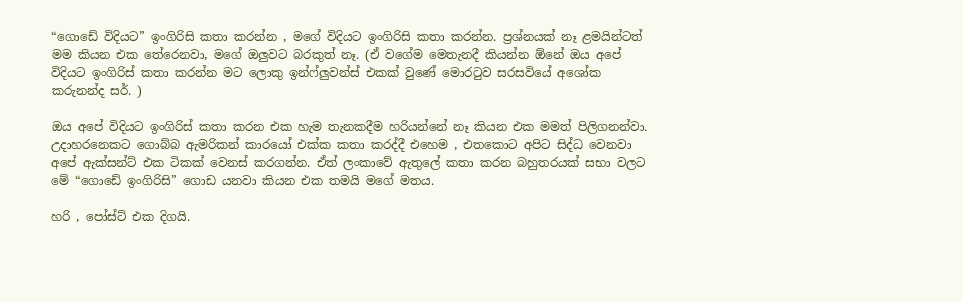“ගොඩේ විදියට” ඉංගිරිසි කතා කරන්න , මගේ විදියට ඉංගිරිසි කතා කරන්න. ප්‍රශ්නයක් නෑ ළමයින්ටත් මම කියන එක තේරෙනවා, මගේ ඔලුවට බරකුත් නෑ. (ඒ වගේම මෙතැනදී කියන්න ඕනේ ඔය අපේ විදියට ඉංගිරිස් කතා කරන්න මට ලොකු ඉන්ෆ්ලුවන්ස් එකක් වුණේ මොරටුව සරසවියේ අශෝක කරුනන්ද සර්. )

ඔය අපේ විදියට ඉංගිරිස් කතා කරන එක හැම තැනකදීම හරියන්නේ නෑ කියන එක මමත් පිලිගනන්වා. උදාහරනෙකට ගොබ්බ ඇමරිකන් කාරයෝ එක්ක කතා කරද්දී එහෙම , එතකොට අපිට සිද්ධ වෙනවා අපේ ඇක්සන්ට් එක ටිකක් වෙනස් කරගන්න. ඒත් ලංකාවේ ඇතුලේ කතා කරන බහුතරයක් සභා වලට මේ “ගොඩේ ඉංගිරිසි” ගොඩ යනවා කියන එක තමයි මගේ මතය.

හරි , පෝස්ට් එක දිගයි.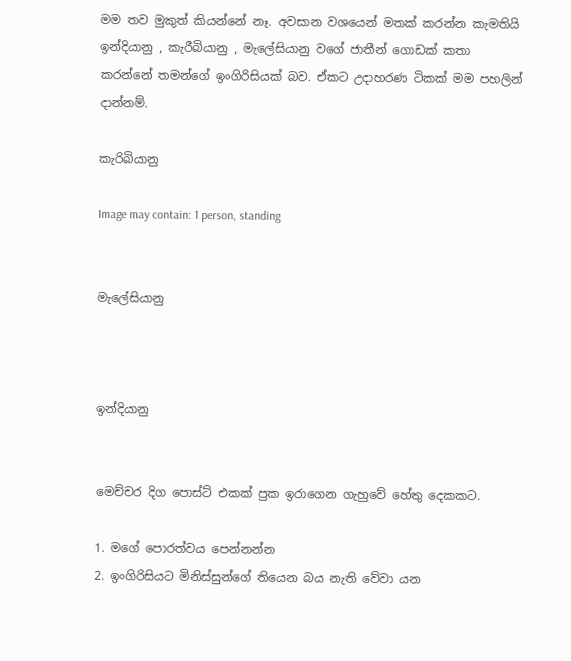මම තව මුකුත් කියන්නේ නෑ. අවසාන වශයෙන් මතක් කරන්න කැමතියි ඉන්දියානු , කැරීබියානු , මැලේසියානු වගේ ජාතීන් ගොඩක් කතා කරන්නේ තමන්ගේ ඉංගිරිසියක් බව. ඒකට උදාහරණ ටිකක් මම පහලින් දාන්නම්.

කැරිබියානු

Image may contain: 1 person, standing


මැලේසියානු



ඉන්දියානු


මෙච්චර දිග පොස්ට් එකක් පුක ඉරාගෙන ගැහුවේ හේතු දෙකකට.

1. මගේ පොරත්වය පෙන්නන්න
2. ඉංගිරිසියට මිනිස්සුන්ගේ තියෙන බය නැති වේවා යන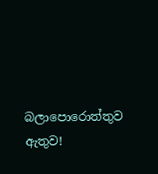බලාපොරොත්තුව ඇතුව!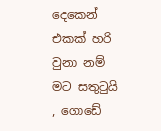දෙකෙන් එකක් හරි වුනා නම් මට සතුටුයි , ගොඩේ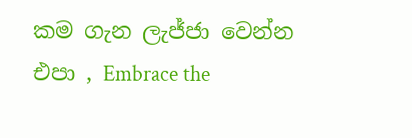කම ගැන ලැජ්ජා වෙන්න එපා , Embrace the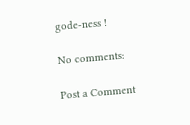gode-ness !

No comments:

Post a Comment